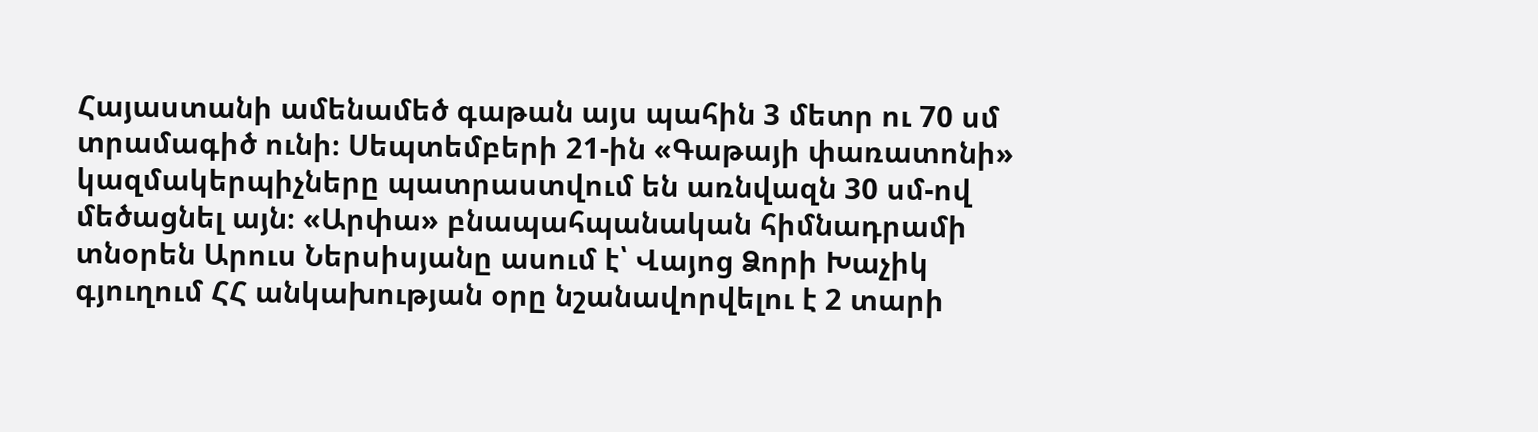Հայաստանի ամենամեծ գաթան այս պահին 3 մետր ու 70 սմ տրամագիծ ունի։ Սեպտեմբերի 21-ին «Գաթայի փառատոնի» կազմակերպիչները պատրաստվում են առնվազն 30 սմ-ով մեծացնել այն։ «Արփա» բնապահպանական հիմնադրամի տնօրեն Արուս Ներսիսյանը ասում է՝ Վայոց Ձորի Խաչիկ գյուղում ՀՀ անկախության օրը նշանավորվելու է 2 տարի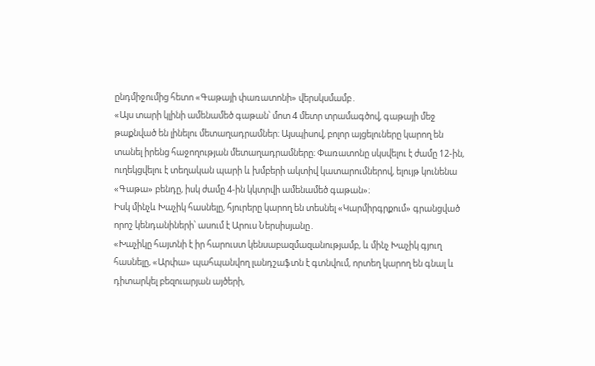ընդմիջումից հետո «Գաթայի փառատոնի» վերսկսմամբ․
«Այս տարի կլինի ամենամեծ գաթան՝ մոտ 4 մետր տրամագծով, գաթայի մեջ թաքնված են լինելու մետաղադրամներ։ Այսպիսով, բոլոր այցելուները կարող են տանել իրենց հաջողության մետաղադրամները։ Փառատոնը սկսվելու է ժամը 12-ին, ուղեկցվելու է տեղական պարի և խմբերի ակտիվ կատարումներով, ելույթ կունենա «Գաթա» բենդը, իսկ ժամը 4-ին կկտրվի ամենամեծ գաթան»։
Իսկ մինչև Խաչիկ հասնելը, հյուրերը կարող են տեսնել «Կարմիրգրքում» գրանցված որոշ կենդանիների՝ ասում է Արուս Ներսիսյանը․
«Խաչիկը հայտնի է իր հարուստ կենսաբազմազանությամբ, և մինչ Խաչիկ գյուղ հասնելը, «Արփա» պահպանվող լանդշաֆտն է գտնվում, որտեղ կարող են գնալ և դիտարկել բեզուարյան այծերի,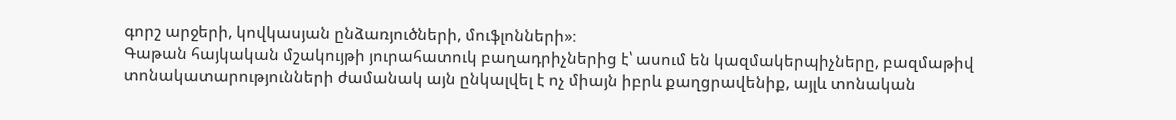գորշ արջերի, կովկասյան ընձառյուծների, մուֆլոնների»։
Գաթան հայկական մշակույթի յուրահատուկ բաղադրիչներից է՝ ասում են կազմակերպիչները, բազմաթիվ տոնակատարությունների ժամանակ այն ընկալվել է ոչ միայն իբրև քաղցրավենիք, այլև տոնական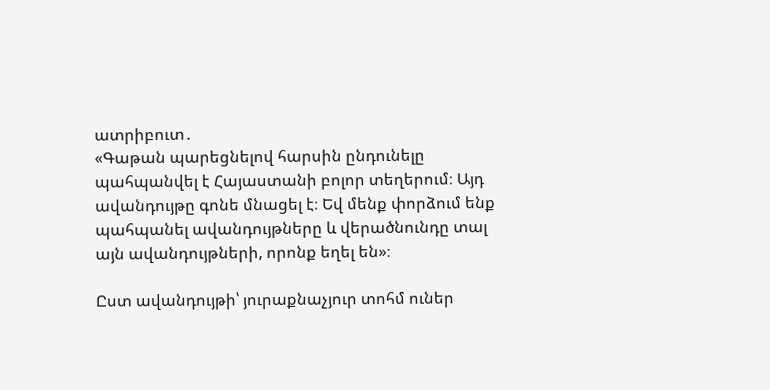ատրիբուտ․
«Գաթան պարեցնելով հարսին ընդունելը պահպանվել է Հայաստանի բոլոր տեղերում։ Այդ ավանդույթը գոնե մնացել է։ Եվ մենք փորձում ենք պահպանել ավանդույթները և վերածնունդը տալ այն ավանդույթների, որոնք եղել են»։

Ըստ ավանդույթի՝ յուրաքնաչյուր տոհմ ուներ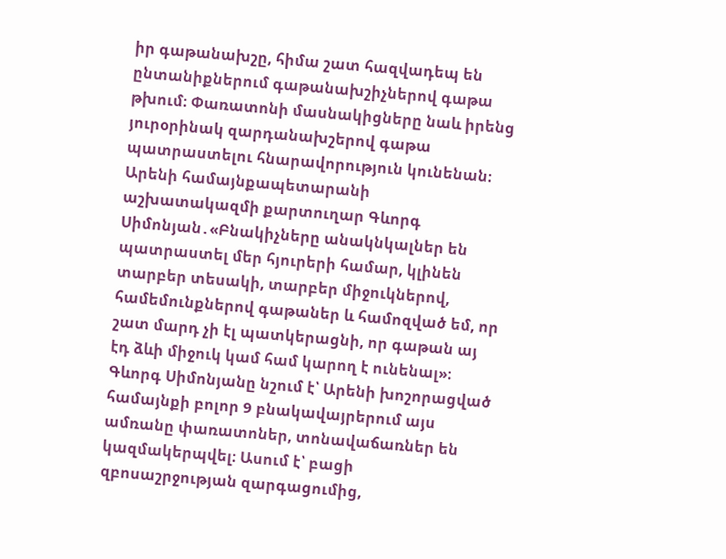իր գաթանախշը, հիմա շատ հազվադեպ են ընտանիքներում գաթանախշիչներով գաթա թխում։ Փառատոնի մասնակիցները նաև իրենց յուրօրինակ զարդանախշերով գաթա պատրաստելու հնարավորություն կունենան։
Արենի համայնքապետարանի աշխատակազմի քարտուղար Գևորգ Սիմոնյան․«Բնակիչները անակնկալներ են պատրաստել մեր հյուրերի համար, կլինեն տարբեր տեսակի, տարբեր միջուկներով, համեմունքներով գաթաներ և համոզված եմ, որ շատ մարդ չի էլ պատկերացնի, որ գաթան այ էդ ձևի միջուկ կամ համ կարող է ունենալ»։
Գևորգ Սիմոնյանը նշում է՝ Արենի խոշորացված համայնքի բոլոր 9 բնակավայրերում այս ամռանը փառատոներ, տոնավաճառներ են կազմակերպվել։ Ասում է՝ բացի զբոսաշրջության զարգացումից,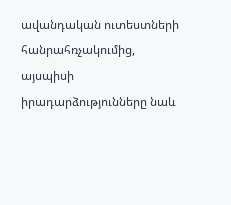ավանդական ուտեստների հանրահռչակումից, այսպիսի իրադարձությունները նաև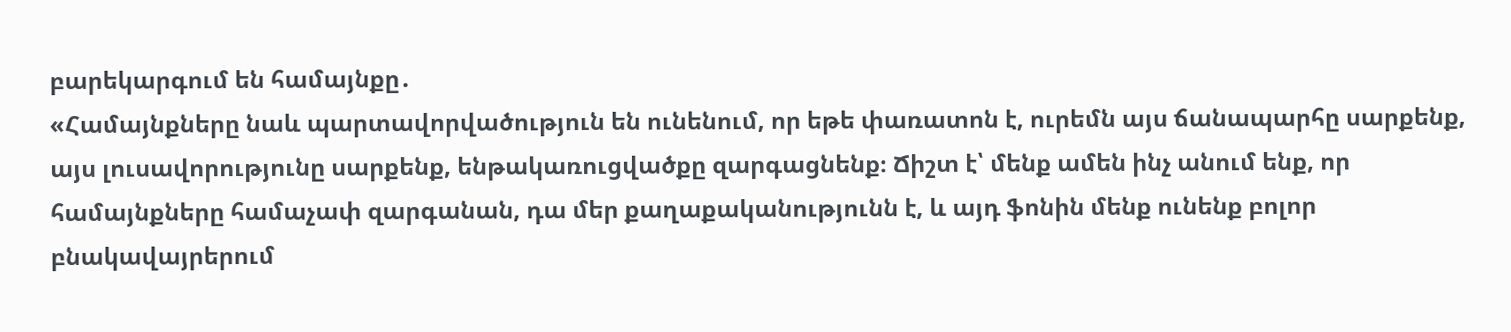բարեկարգում են համայնքը․
«Համայնքները նաև պարտավորվածություն են ունենում, որ եթե փառատոն է, ուրեմն այս ճանապարհը սարքենք, այս լուսավորությունը սարքենք, ենթակառուցվածքը զարգացնենք։ Ճիշտ է՝ մենք ամեն ինչ անում ենք, որ համայնքները համաչափ զարգանան, դա մեր քաղաքականությունն է, և այդ ֆոնին մենք ունենք բոլոր բնակավայրերում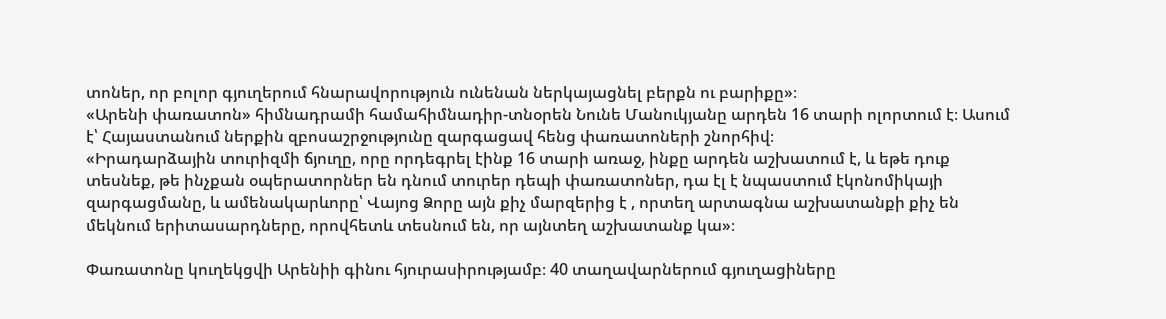տոներ, որ բոլոր գյուղերում հնարավորություն ունենան ներկայացնել բերքն ու բարիքը»։
«Արենի փառատոն» հիմնադրամի համահիմնադիր-տնօրեն Նունե Մանուկյանը արդեն 16 տարի ոլորտում է։ Ասում է՝ Հայաստանում ներքին զբոսաշրջությունը զարգացավ հենց փառատոների շնորհիվ։
«Իրադարձային տուրիզմի ճյուղը, որը որդեգրել էինք 16 տարի առաջ, ինքը արդեն աշխատում է, և եթե դուք տեսնեք, թե ինչքան օպերատորներ են դնում տուրեր դեպի փառատոներ, դա էլ է նպաստում էկոնոմիկայի զարգացմանը, և ամենակարևորը՝ Վայոց Ձորը այն քիչ մարզերից է , որտեղ արտագնա աշխատանքի քիչ են մեկնում երիտասարդները, որովհետև տեսնում են, որ այնտեղ աշխատանք կա»։

Փառատոնը կուղեկցվի Արենիի գինու հյուրասիրությամբ։ 40 տաղավարներում գյուղացիները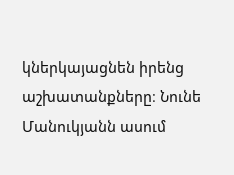կներկայացնեն իրենց աշխատանքները։ Նունե Մանուկյանն ասում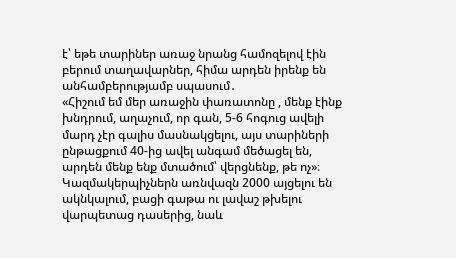է՝ եթե տարիներ առաջ նրանց համոզելով էին բերում տաղավարներ, հիմա արդեն իրենք են անհամբերությամբ սպասում․
«Հիշում եմ մեր առաջին փառատոնը , մենք էինք խնդրում, աղաչում, որ գան, 5-6 հոգուց ավելի մարդ չէր գալիս մասնակցելու, այս տարիների ընթացքում 40-ից ավել անգամ մեծացել են, արդեն մենք ենք մտածում՝ վերցնենք, թե ոչ»։
Կազմակերպիչներն առնվազն 2000 այցելու են ակնկալում, բացի գաթա ու լավաշ թխելու վարպետաց դասերից, նաև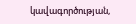կավագործության,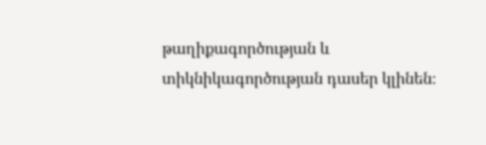թաղիքագործության և տիկնիկագործության դասեր կլինեն։